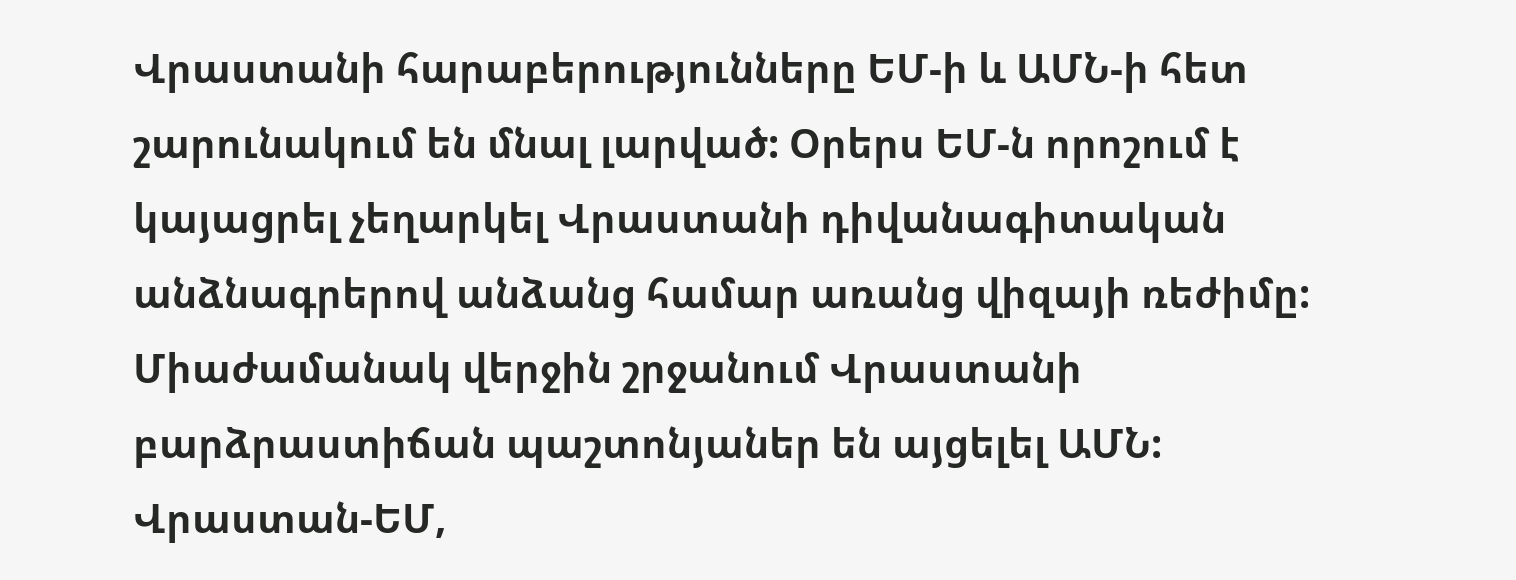Վրաստանի հարաբերությունները ԵՄ-ի և ԱՄՆ-ի հետ շարունակում են մնալ լարված: Օրերս ԵՄ-ն որոշում է կայացրել չեղարկել Վրաստանի դիվանագիտական անձնագրերով անձանց համար առանց վիզայի ռեժիմը: Միաժամանակ վերջին շրջանում Վրաստանի բարձրաստիճան պաշտոնյաներ են այցելել ԱՄՆ: Վրաստան-ԵՄ,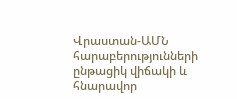Վրաստան-ԱՄՆ հարաբերությունների ընթացիկ վիճակի և հնարավոր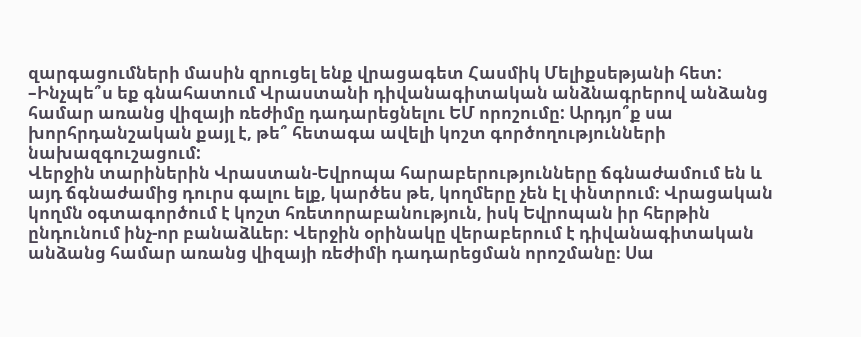զարգացումների մասին զրուցել ենք վրացագետ Հասմիկ Մելիքսեթյանի հետ:
–Ինչպե՞ս եք գնահատում Վրաստանի դիվանագիտական անձնագրերով անձանց համար առանց վիզայի ռեժիմը դադարեցնելու ԵՄ որոշումը: Արդյո՞ք սա խորհրդանշական քայլ է, թե՞ հետագա ավելի կոշտ գործողությունների նախազգուշացում:
Վերջին տարիներին Վրաստան-Եվրոպա հարաբերությունները ճգնաժամում են և այդ ճգնաժամից դուրս գալու ելք, կարծես թե, կողմերը չեն էլ փնտրում։ Վրացական կողմն օգտագործում է կոշտ հռետորաբանություն, իսկ Եվրոպան իր հերթին ընդունում ինչ-որ բանաձևեր։ Վերջին օրինակը վերաբերում է դիվանագիտական անձանց համար առանց վիզայի ռեժիմի դադարեցման որոշմանը։ Սա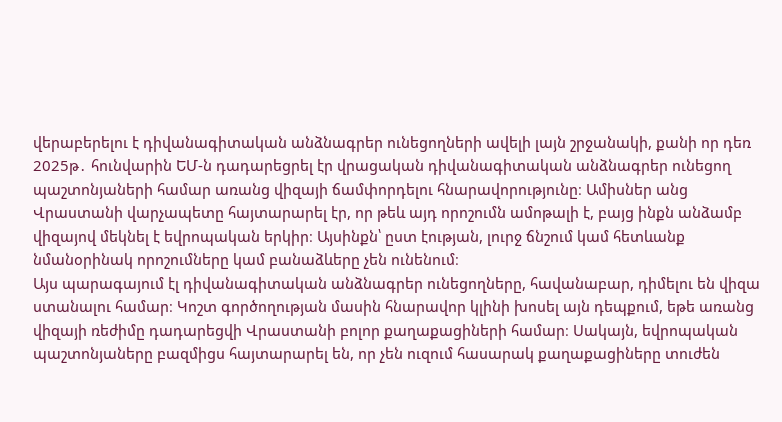վերաբերելու է դիվանագիտական անձնագրեր ունեցողների ավելի լայն շրջանակի, քանի որ դեռ 2025թ․ հունվարին ԵՄ-ն դադարեցրել էր վրացական դիվանագիտական անձնագրեր ունեցող պաշտոնյաների համար առանց վիզայի ճամփորդելու հնարավորությունը։ Ամիսներ անց Վրաստանի վարչապետը հայտարարել էր, որ թեև այդ որոշումն ամոթալի է, բայց ինքն անձամբ վիզայով մեկնել է եվրոպական երկիր։ Այսինքն՝ ըստ էության, լուրջ ճնշում կամ հետևանք նմանօրինակ որոշումները կամ բանաձևերը չեն ունենում։
Այս պարագայում էլ դիվանագիտական անձնագրեր ունեցողները, հավանաբար, դիմելու են վիզա ստանալու համար։ Կոշտ գործողության մասին հնարավոր կլինի խոսել այն դեպքում, եթե առանց վիզայի ռեժիմը դադարեցվի Վրաստանի բոլոր քաղաքացիների համար։ Սակայն, եվրոպական պաշտոնյաները բազմիցս հայտարարել են, որ չեն ուզում հասարակ քաղաքացիները տուժեն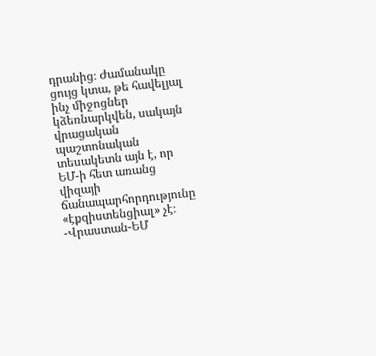դրանից։ Ժամանակը ցույց կտա, թե հավելյալ ինչ միջոցներ կձեռնարկվեն, սակայն վրացական պաշտոնական տեսակետն այն է, որ ԵՄ-ի հետ առանց վիզայի ճանապարհորդությունը «էքզիստենցիալ» չէ։
-Վրաստան-ԵՄ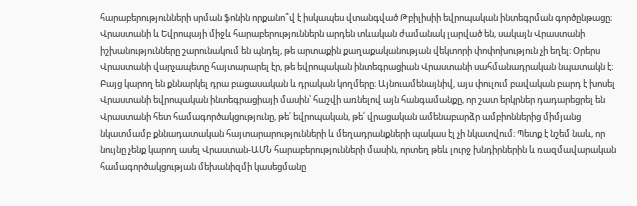հարաբերությունների սրման ֆոնին որքանո՞վ է իսկապես վտանգված Թբիլիսիի եվրոպական ինտեգրման գործընթացը։
Վրաստանի և Եվրոպայի միջև հարաբերություններն արդեն տևական ժամանակ լարված են, սակայն Վրաստանի իշխանությունները շարունակում են պնդել, թե արտաքին քաղաքականության վեկտորի փոփոխություն չի եղել։ Օրերս Վրաստանի վարչապետը հայտարարել էր, թե եվրոպական ինտեգրացիան Վրաստանի սահմանադրական նպատակն է։ Բայց կարող են քննարկել դրա բացասական և դրական կողմերը։ Այնուամենայնիվ, այս փուլում բավական բարդ է խոսել Վրաստանի եվրոպական ինտեգրացիայի մասին՝ հաշվի առնելով այն հանգամանքը, որ շատ երկրներ դադարեցրել են Վրաստանի հետ համագործակցությունը, թե՛ եվրոպական, թե՛ վրացական ամենաբարձր ամբիոններից միմյանց նկատմամբ քննադատական հայտարարությունների և մեղադրանքների պակաս էլ չի նկատվում։ Պետք է նշեմ նաև, որ նույնը չենք կարող ասել Վրաստան-ԱՄՆ հարաբերությունների մասին, որտեղ թեև լուրջ խնդիրներին և ռազմավարական համագործակցության մեխանիզմի կասեցմանը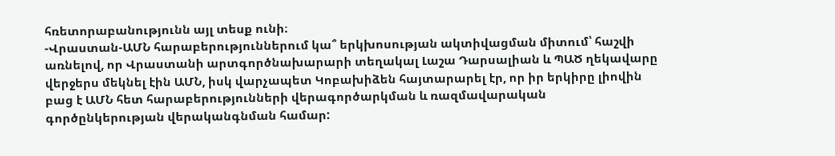հռետորաբանությունն այլ տեսք ունի։
-Վրաստան-ԱՄՆ հարաբերություններում կա՞ երկխոսության ակտիվացման միտում՝ հաշվի առնելով, որ Վրաստանի արտգործնախարարի տեղակալ Լաշա Դարսալիան և ՊԱԾ ղեկավարը վերջերս մեկնել էին ԱՄՆ, իսկ վարչապետ Կոբախիձեն հայտարարել էր, որ իր երկիրը լիովին բաց է ԱՄՆ հետ հարաբերությունների վերագործարկման և ռազմավարական գործընկերության վերականգնման համար: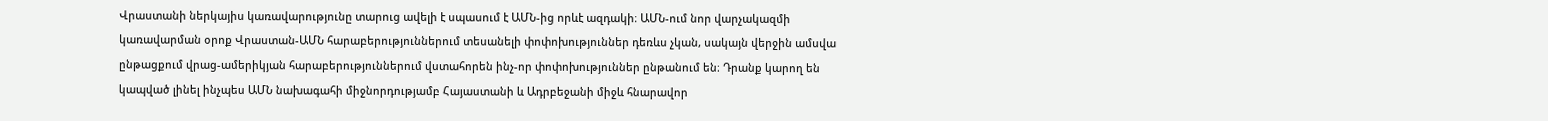Վրաստանի ներկայիս կառավարությունը տարուց ավելի է սպասում է ԱՄՆ-ից որևէ ազդակի։ ԱՄՆ-ում նոր վարչակազմի կառավարման օրոք Վրաստան-ԱՄՆ հարաբերություններում տեսանելի փոփոխություններ դեռևս չկան, սակայն վերջին ամսվա ընթացքում վրաց-ամերիկյան հարաբերություններում վստահորեն ինչ-որ փոփոխություններ ընթանում են։ Դրանք կարող են կապված լինել ինչպես ԱՄՆ նախագահի միջնորդությամբ Հայաստանի և Ադրբեջանի միջև հնարավոր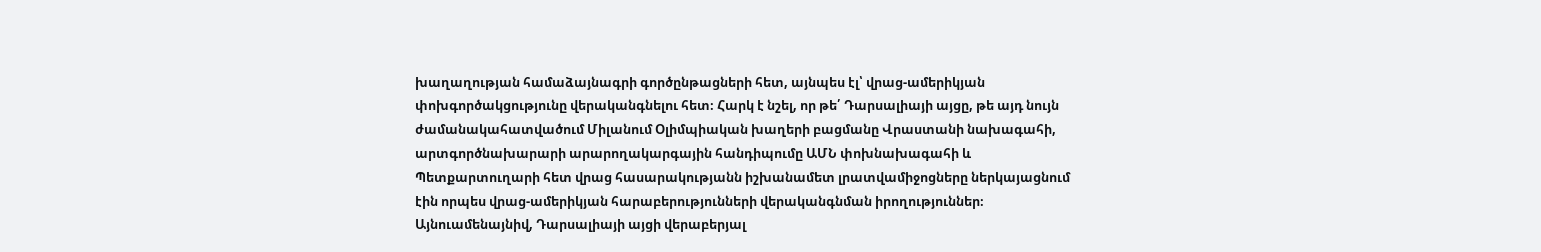խաղաղության համաձայնագրի գործընթացների հետ, այնպես էլ՝ վրաց-ամերիկյան փոխգործակցությունը վերականգնելու հետ։ Հարկ է նշել, որ թե՛ Դարսալիայի այցը, թե այդ նույն ժամանակահատվածում Միլանում Օլիմպիական խաղերի բացմանը Վրաստանի նախագահի, արտգործնախարարի արարողակարգային հանդիպումը ԱՄՆ փոխնախագահի և Պետքարտուղարի հետ վրաց հասարակությանն իշխանամետ լրատվամիջոցները ներկայացնում էին որպես վրաց-ամերիկյան հարաբերությունների վերականգնման իրողություններ։ Այնուամենայնիվ, Դարսալիայի այցի վերաբերյալ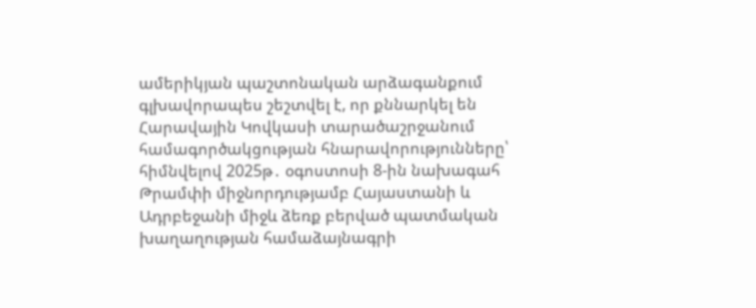ամերիկյան պաշտոնական արձագանքում գլխավորապես շեշտվել է, որ քննարկել են Հարավային Կովկասի տարածաշրջանում համագործակցության հնարավորությունները՝ հիմնվելով 2025թ․ օգոստոսի 8-ին նախագահ Թրամփի միջնորդությամբ Հայաստանի և Ադրբեջանի միջև ձեռք բերված պատմական խաղաղության համաձայնագրի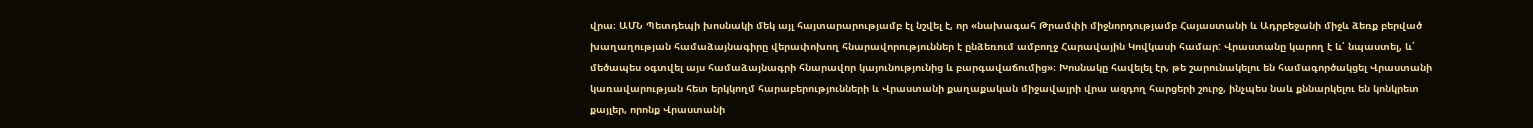վրա։ ԱՄՆ Պետդեպի խոսնակի մեկ այլ հայտարարությամբ էլ նշվել է, որ «նախագահ Թրամփի միջնորդությամբ Հայաստանի և Ադրբեջանի միջև ձեռք բերված խաղաղության համաձայնագիրը վերափոխող հնարավորություններ է ընձեռում ամբողջ Հարավային Կովկասի համար: Վրաստանը կարող է և՛ նպաստել, և՛ մեծապես օգտվել այս համաձայնագրի հնարավոր կայունությունից և բարգավաճումից»։ Խոսնակը հավելել էր, թե շարունակելու են համագործակցել Վրաստանի կառավարության հետ երկկողմ հարաբերությունների և Վրաստանի քաղաքական միջավայրի վրա ազդող հարցերի շուրջ, ինչպես նաև քննարկելու են կոնկրետ քայլեր, որոնք Վրաստանի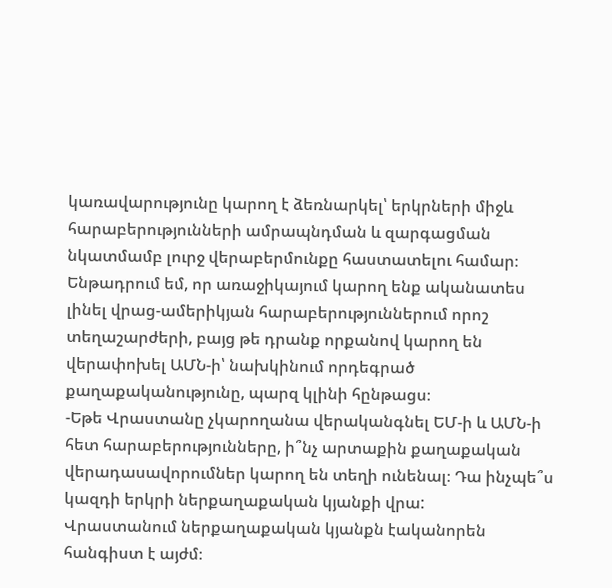կառավարությունը կարող է ձեռնարկել՝ երկրների միջև հարաբերությունների ամրապնդման և զարգացման նկատմամբ լուրջ վերաբերմունքը հաստատելու համար։
Ենթադրում եմ, որ առաջիկայում կարող ենք ականատես լինել վրաց-ամերիկյան հարաբերություններում որոշ տեղաշարժերի, բայց թե դրանք որքանով կարող են վերափոխել ԱՄՆ-ի՝ նախկինում որդեգրած քաղաքականությունը, պարզ կլինի հընթացս։
-Եթե Վրաստանը չկարողանա վերականգնել ԵՄ-ի և ԱՄՆ-ի հետ հարաբերությունները, ի՞նչ արտաքին քաղաքական վերադասավորումներ կարող են տեղի ունենալ։ Դա ինչպե՞ս կազդի երկրի ներքաղաքական կյանքի վրա:
Վրաստանում ներքաղաքական կյանքն էականորեն հանգիստ է այժմ։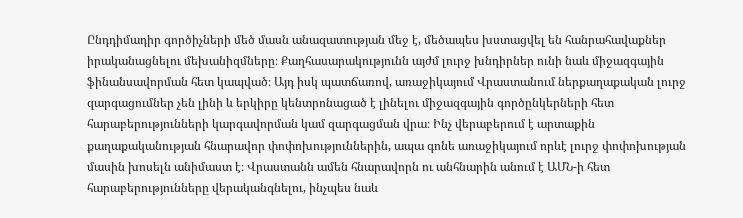Ընդդիմադիր գործիչների մեծ մասն անազատության մեջ է, մեծապես խստացվել են հանրահավաքներ իրականացնելու մեխանիզմները։ Քաղհասարակությունն այժմ լուրջ խնդիրներ ունի նաև միջազգային ֆինանսավորման հետ կապված։ Այդ իսկ պատճառով, առաջիկայում Վրաստանում ներքաղաքական լուրջ զարգացումներ չեն լինի և երկիրը կենտրոնացած է լինելու միջազգային գործընկերների հետ հարաբերությունների կարգավորման կամ զարգացման վրա։ Ինչ վերաբերում է արտաքին քաղաքականության հնարավոր փոփոխություններին, ապա գոնե առաջիկայում որևէ լուրջ փոփոխության մասին խոսելն անիմաստ է։ Վրաստանն ամեն հնարավորն ու անհնարին անում է ԱՄՆ-ի հետ հարաբերությունները վերականգնելու, ինչպես նաև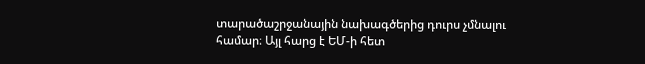տարածաշրջանային նախագծերից դուրս չմնալու համար։ Այլ հարց է ԵՄ-ի հետ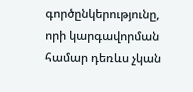գործընկերությունը, որի կարգավորման համար դեռևս չկան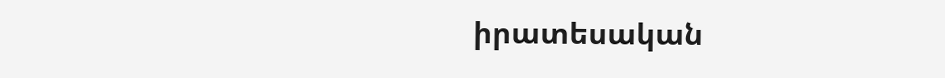իրատեսական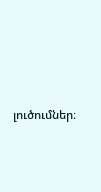լուծումներ։